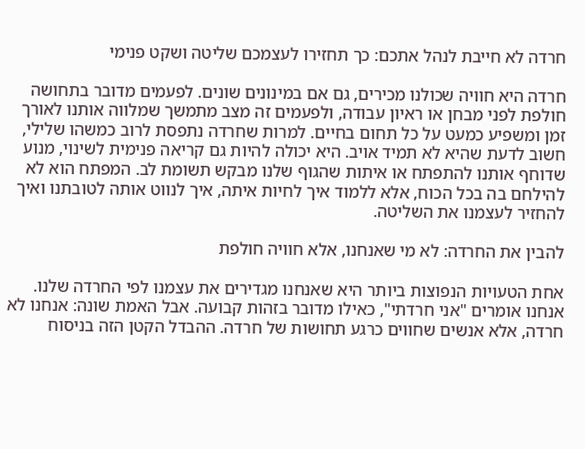חרדה לא חייבת לנהל אתכם: כך תחזירו לעצמכם שליטה ושקט פנימי

חרדה היא חוויה שכולנו מכירים, גם אם במינונים שונים. לפעמים מדובר בתחושה חולפת לפני מבחן או ראיון עבודה, ולפעמים זה מצב מתמשך שמלווה אותנו לאורך זמן ומשפיע כמעט על כל תחום בחיים. למרות שחרדה נתפסת לרוב כמשהו שלילי, חשוב לדעת שהיא לא תמיד אויב. היא יכולה להיות גם קריאה פנימית לשינוי, מנוע שדוחף אותנו להתפתח או איתות שהגוף שלנו מבקש תשומת לב. המפתח הוא לא להילחם בה בכל הכוח, אלא ללמוד איך לחיות איתה, איך לנווט אותה לטובתנו ואיך להחזיר לעצמנו את השליטה.

להבין את החרדה: לא מי שאנחנו, אלא חוויה חולפת

אחת הטעויות הנפוצות ביותר היא שאנחנו מגדירים את עצמנו לפי החרדה שלנו. אנחנו אומרים "אני חרדתי", כאילו מדובר בזהות קבועה. אבל האמת שונה: אנחנו לא חרדה, אלא אנשים שחווים כרגע תחושות של חרדה. ההבדל הקטן הזה בניסוח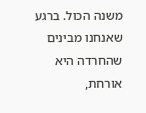משנה הכול. ברגע שאנחנו מבינים שהחרדה היא אורחת,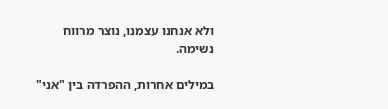ולא אנחנו עצמנו, נוצר מרווח נשימה.

במילים אחרות, ההפרדה בין "אני"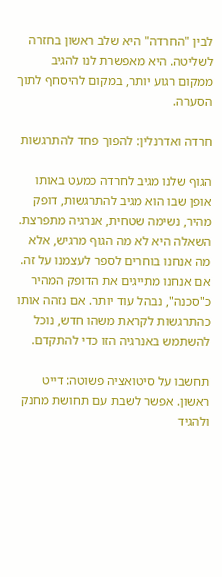לבין "החרדה" היא שלב ראשון בחזרה לשליטה. היא מאפשרת לנו להגיב ממקום רגוע יותר, במקום להיסחף לתוך הסערה.

חרדה ואדרנלין: להפוך פחד להתרגשות

הגוף שלנו מגיב לחרדה כמעט באותו אופן שבו הוא מגיב להתרגשות, דופק מהיר, נשימה שטחית, אנרגיה מתפרצת. השאלה היא לא מה הגוף מרגיש, אלא מה אנחנו בוחרים לספר לעצמנו על זה. אם אנחנו מתייגים את הדופק המהיר כ"סכנה", נבהל עוד יותר. אם נזהה אותו כהתרגשות לקראת משהו חדש, נוכל להשתמש באנרגיה הזו כדי להתקדם.

תחשבו על סיטואציה פשוטה: דייט ראשון. אפשר לשבת עם תחושת מחנק ולהגיד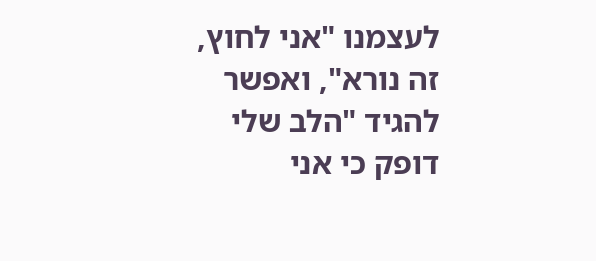לעצמנו "אני לחוץ, זה נורא", ואפשר להגיד "הלב שלי דופק כי אני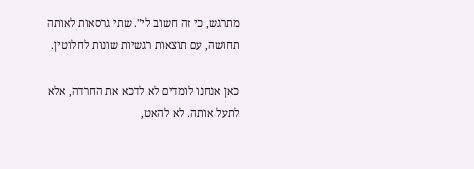מתרגש, כי זה חשוב לי". שתי גרסאות לאותה תחושה, עם תוצאות רגשיות שונות לחלוטין.

כאן אנחנו לומדים לא לדכא את החרדה, אלא לתעל אותה. לא להאט,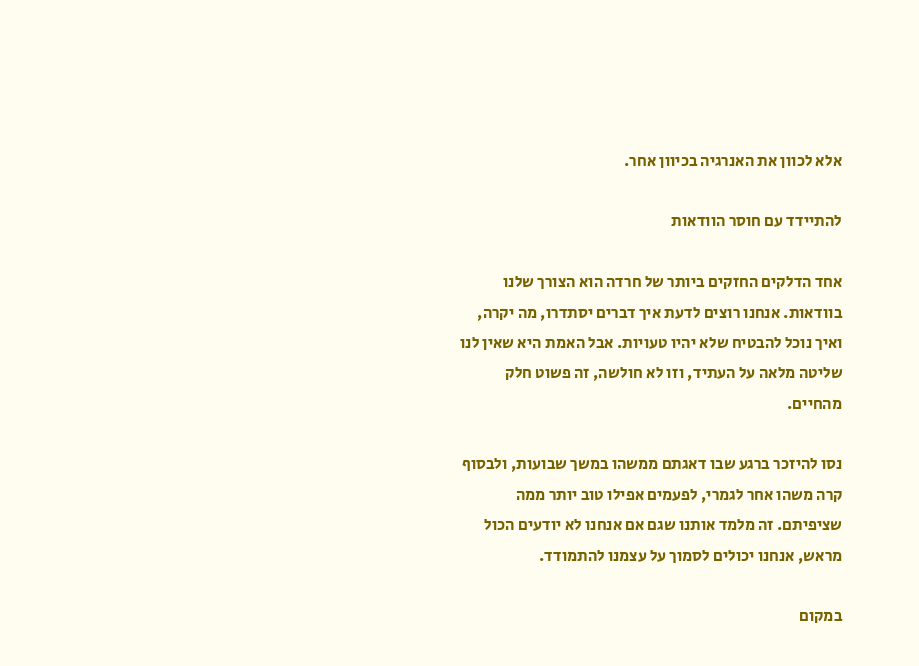אלא לכוון את האנרגיה בכיוון אחר.

להתיידד עם חוסר הוודאות

אחד הדלקים החזקים ביותר של חרדה הוא הצורך שלנו בוודאות. אנחנו רוצים לדעת איך דברים יסתדרו, מה יקרה, ואיך נוכל להבטיח שלא יהיו טעויות. אבל האמת היא שאין לנו שליטה מלאה על העתיד, וזו לא חולשה, זה פשוט חלק מהחיים.

נסו להיזכר ברגע שבו דאגתם ממשהו במשך שבועות, ולבסוף קרה משהו אחר לגמרי, לפעמים אפילו טוב יותר ממה שציפיתם. זה מלמד אותנו שגם אם אנחנו לא יודעים הכול מראש, אנחנו יכולים לסמוך על עצמנו להתמודד.

במקום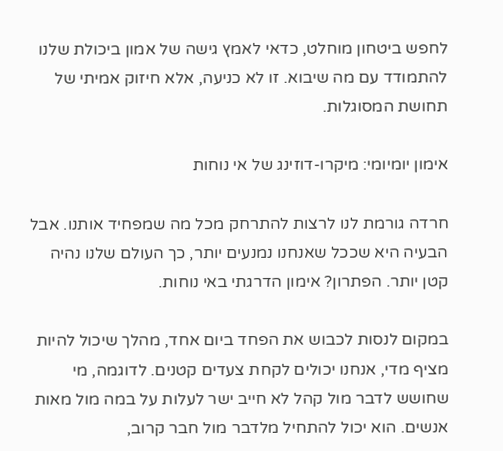לחפש ביטחון מוחלט, כדאי לאמץ גישה של אמון ביכולת שלנו להתמודד עם מה שיבוא. זו לא כניעה, אלא חיזוק אמיתי של תחושת המסוגלות.

אימון יומיומי: מיקרו-דוזינג של אי נוחות

חרדה גורמת לנו לרצות להתרחק מכל מה שמפחיד אותנו. אבל הבעיה היא שככל שאנחנו נמנעים יותר, כך העולם שלנו נהיה קטן יותר. הפתרון? אימון הדרגתי באי נוחות.

במקום לנסות לכבוש את הפחד ביום אחד, מהלך שיכול להיות מציף מדי, אנחנו יכולים לקחת צעדים קטנים. לדוגמה, מי שחושש לדבר מול קהל לא חייב ישר לעלות על במה מול מאות אנשים. הוא יכול להתחיל מלדבר מול חבר קרוב,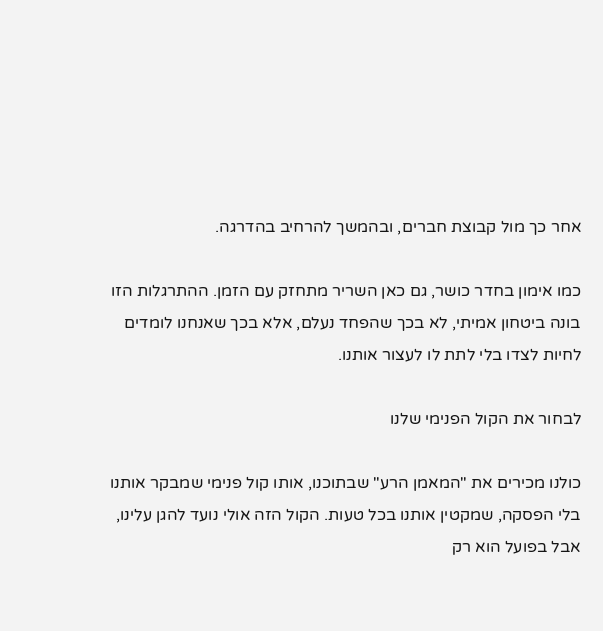אחר כך מול קבוצת חברים, ובהמשך להרחיב בהדרגה.

כמו אימון בחדר כושר, גם כאן השריר מתחזק עם הזמן. ההתרגלות הזו בונה ביטחון אמיתי, לא בכך שהפחד נעלם, אלא בכך שאנחנו לומדים לחיות לצדו בלי לתת לו לעצור אותנו.

לבחור את הקול הפנימי שלנו

כולנו מכירים את "המאמן הרע" שבתוכנו, אותו קול פנימי שמבקר אותנו בלי הפסקה, שמקטין אותנו בכל טעות. הקול הזה אולי נועד להגן עלינו, אבל בפועל הוא רק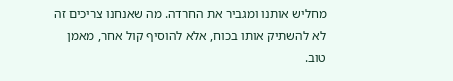מחליש אותנו ומגביר את החרדה. מה שאנחנו צריכים זה לא להשתיק אותו בכוח, אלא להוסיף קול אחר, מאמן טוב.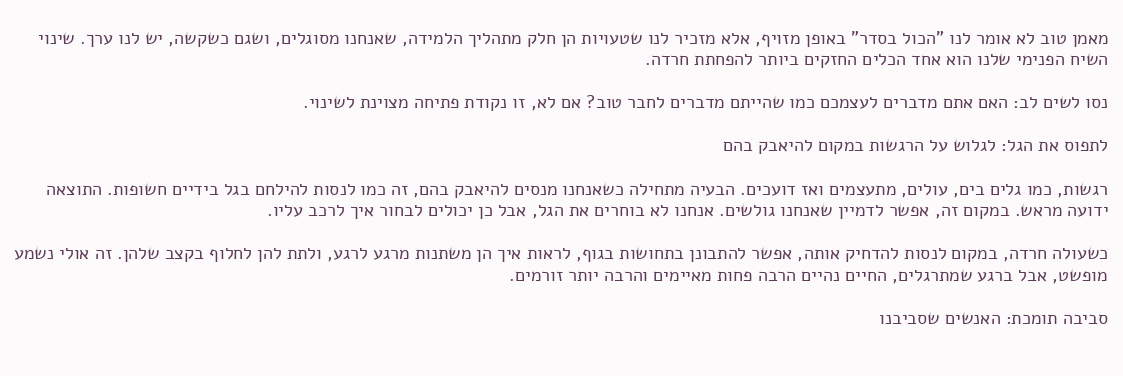מאמן טוב לא אומר לנו "הכול בסדר" באופן מזויף, אלא מזכיר לנו שטעויות הן חלק מתהליך הלמידה, שאנחנו מסוגלים, ושגם כשקשה, יש לנו ערך. שינוי השיח הפנימי שלנו הוא אחד הכלים החזקים ביותר להפחתת חרדה.

נסו לשים לב: האם אתם מדברים לעצמכם כמו שהייתם מדברים לחבר טוב? אם לא, זו נקודת פתיחה מצוינת לשינוי.

לתפוס את הגל: לגלוש על הרגשות במקום להיאבק בהם

רגשות, כמו גלים בים, עולים, מתעצמים ואז דועכים. הבעיה מתחילה כשאנחנו מנסים להיאבק בהם, זה כמו לנסות להילחם בגל בידיים חשופות. התוצאה ידועה מראש. במקום זה, אפשר לדמיין שאנחנו גולשים. אנחנו לא בוחרים את הגל, אבל כן יכולים לבחור איך לרכב עליו.

כשעולה חרדה, במקום לנסות להדחיק אותה, אפשר להתבונן בתחושות בגוף, לראות איך הן משתנות מרגע לרגע, ולתת להן לחלוף בקצב שלהן. זה אולי נשמע מופשט, אבל ברגע שמתרגלים, החיים נהיים הרבה פחות מאיימים והרבה יותר זורמים.

סביבה תומכת: האנשים שסביבנו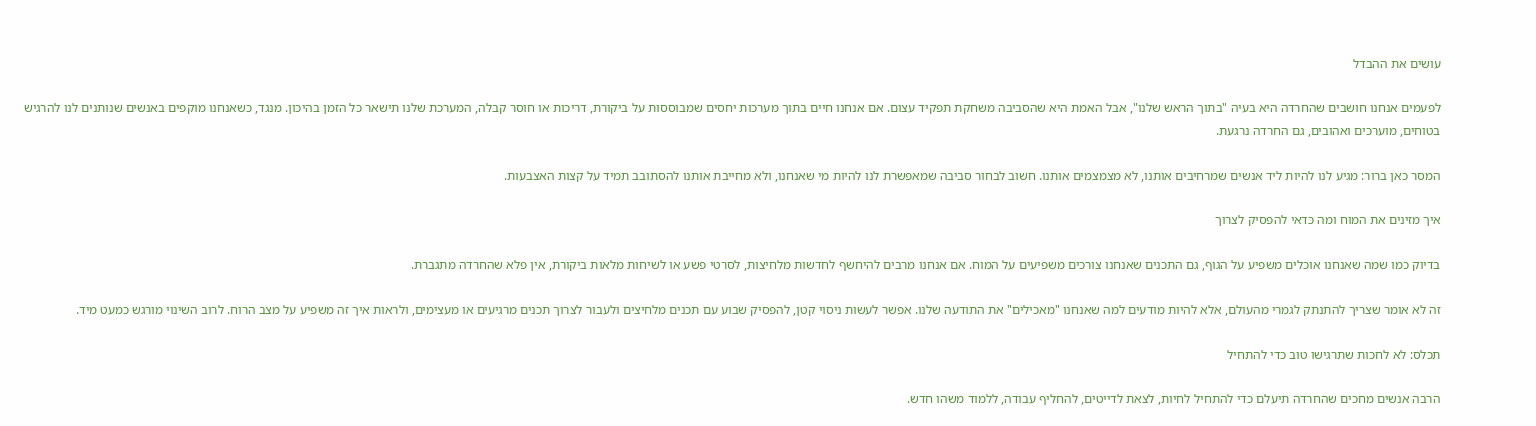עושים את ההבדל

לפעמים אנחנו חושבים שהחרדה היא בעיה "בתוך הראש שלנו", אבל האמת היא שהסביבה משחקת תפקיד עצום. אם אנחנו חיים בתוך מערכות יחסים שמבוססות על ביקורת, דריכות או חוסר קבלה, המערכת שלנו תישאר כל הזמן בהיכון. מנגד, כשאנחנו מוקפים באנשים שנותנים לנו להרגיש בטוחים, מוערכים ואהובים, גם החרדה נרגעת.

המסר כאן ברור: מגיע לנו להיות ליד אנשים שמרחיבים אותנו, לא מצמצמים אותנו. חשוב לבחור סביבה שמאפשרת לנו להיות מי שאנחנו, ולא מחייבת אותנו להסתובב תמיד על קצות האצבעות.

איך מזינים את המוח ומה כדאי להפסיק לצרוך

בדיוק כמו שמה שאנחנו אוכלים משפיע על הגוף, גם התכנים שאנחנו צורכים משפיעים על המוח. אם אנחנו מרבים להיחשף לחדשות מלחיצות, לסרטי פשע או לשיחות מלאות ביקורת, אין פלא שהחרדה מתגברת.

זה לא אומר שצריך להתנתק לגמרי מהעולם, אלא להיות מודעים למה שאנחנו "מאכילים" את התודעה שלנו. אפשר לעשות ניסוי קטן, להפסיק שבוע עם תכנים מלחיצים ולעבור לצרוך תכנים מרגיעים או מעצימים, ולראות איך זה משפיע על מצב הרוח. לרוב השינוי מורגש כמעט מיד.

תכלס: לא לחכות שתרגישו טוב כדי להתחיל

הרבה אנשים מחכים שהחרדה תיעלם כדי להתחיל לחיות, לצאת לדייטים, להחליף עבודה, ללמוד משהו חדש.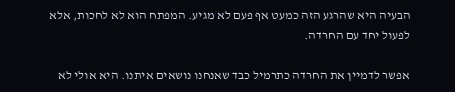הבעיה היא שהרגע הזה כמעט אף פעם לא מגיע. המפתח הוא לא לחכות, אלא לפעול יחד עם החרדה.

אפשר לדמיין את החרדה כתרמיל כבד שאנחנו נושאים איתנו. היא אולי לא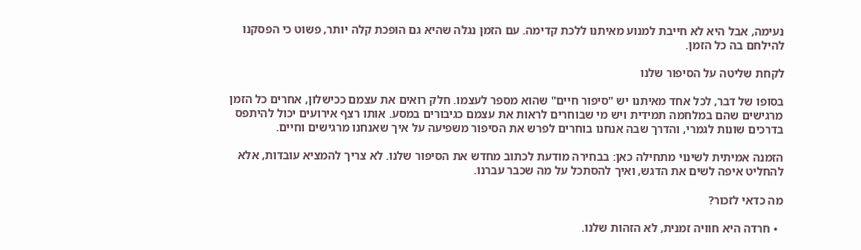נעימה, אבל היא לא חייבת למנוע מאיתנו ללכת קדימה. עם הזמן נגלה שהיא גם הופכת קלה יותר, פשוט כי הפסקנו להילחם בה כל הזמן.

לקחת שליטה על הסיפור שלנו

בסופו של דבר, לכל אחד מאיתנו יש "סיפור חיים" שהוא מספר לעצמו. חלק רואים את עצמם ככישלון, אחרים כל הזמן מרגישים שהם במלחמה תמידית ויש מי שבוחרים לראות את עצמם כגיבורים במסע. אותו רצף אירועים יכול להיתפס בדרכים שונות לגמרי, והדרך שבה אנחנו בוחרים לפרש את הסיפור משפיעה על איך שאנחנו מרגישים וחיים.

הזמנה אמיתית לשינוי מתחילה כאן: בבחירה מודעת לכתוב מחדש את הסיפור שלנו. לא צריך להמציא עובדות, אלא להחליט איפה לשים את הדגש, ואיך להסתכל על מה שכבר עברנו.

מה כדאי לזכור?

  • חרדה היא חוויה זמנית, לא הזהות שלנו.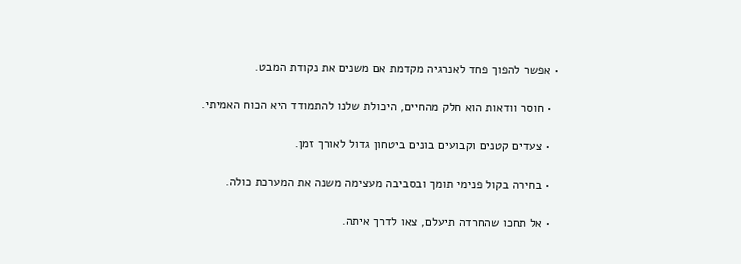• אפשר להפוך פחד לאנרגיה מקדמת אם משנים את נקודת המבט.

  • חוסר וודאות הוא חלק מהחיים, היכולת שלנו להתמודד היא הכוח האמיתי.

  • צעדים קטנים וקבועים בונים ביטחון גדול לאורך זמן.

  • בחירה בקול פנימי תומך ובסביבה מעצימה משנה את המערכת כולה.

  • אל תחכו שהחרדה תיעלם, צאו לדרך איתה.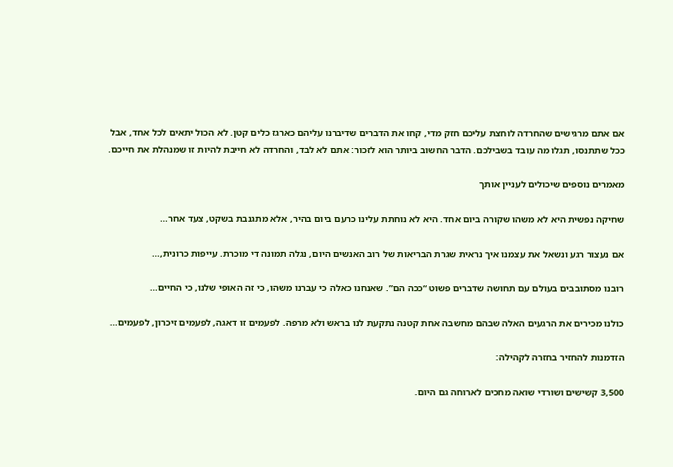אם אתם מרגישים שהחרדה לוחצת עליכם חזק מדי, קחו את הדברים שדיברנו עליהם כארגז כלים קטן. לא הכול יתאים לכל אחד, אבל ככל שתתנסו, תגלו מה עובד בשבילכם. הדבר החשוב ביותר הוא לזכור: אתם לא לבד, והחרדה לא חייבת להיות זו שמנהלת את חייכם.

מאמרים נוספים שיכולים לעניין אותך

שחיקה נפשית היא לא משהו שקורה ביום אחד. היא לא נוחתת עלינו כרעם ביום בהיר, אלא מתגנבת בשקט, צעד אחר…

אם נעצור רגע ונשאל את עצמנו איך נראית שגרת הבריאות של רוב האנשים היום, נגלה תמונה די מוכרת. עייפות כרונית,…

רובנו מסתובבים בעולם עם תחושה שדברים פשוט “ככה הם”. שאנחנו כאלה כי עברנו משהו, כי זה האופי שלנו, כי החיים…

כולנו מכירים את הרגעים האלה שבהם מחשבה אחת קטנה נתקעת לנו בראש ולא מרפה. לפעמים זו דאגה, לפעמים זיכרון, לפעמים…

הזדמנות להחזיר בחזרה לקהילה:

3,500 קשישים ושורדי שואה מחכים לארוחה גם היום.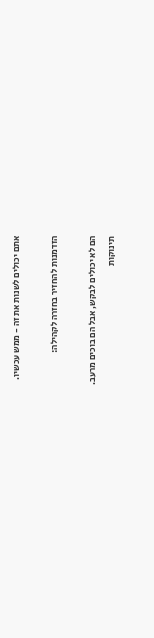אתם יכולים לשנות את זה - ממש עכשיו.

הזדמנות להחזיר בחזרה לקהילה:

הם לא יכולים לבקש, אבל הם בוכים מרעב.
תינוקות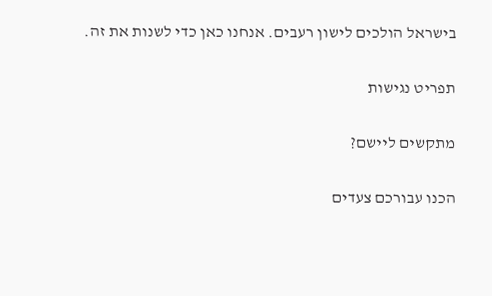בישראל הולכים לישון רעבים. אנחנו כאן כדי לשנות את זה.

תפריט נגישות

מתקשים ליישם?

הכנו עבורכם צעדים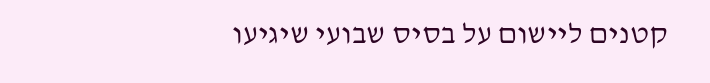קטנים ליישום על בסיס שבועי שיגיעו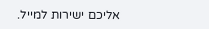אליכם ישירות למייל.